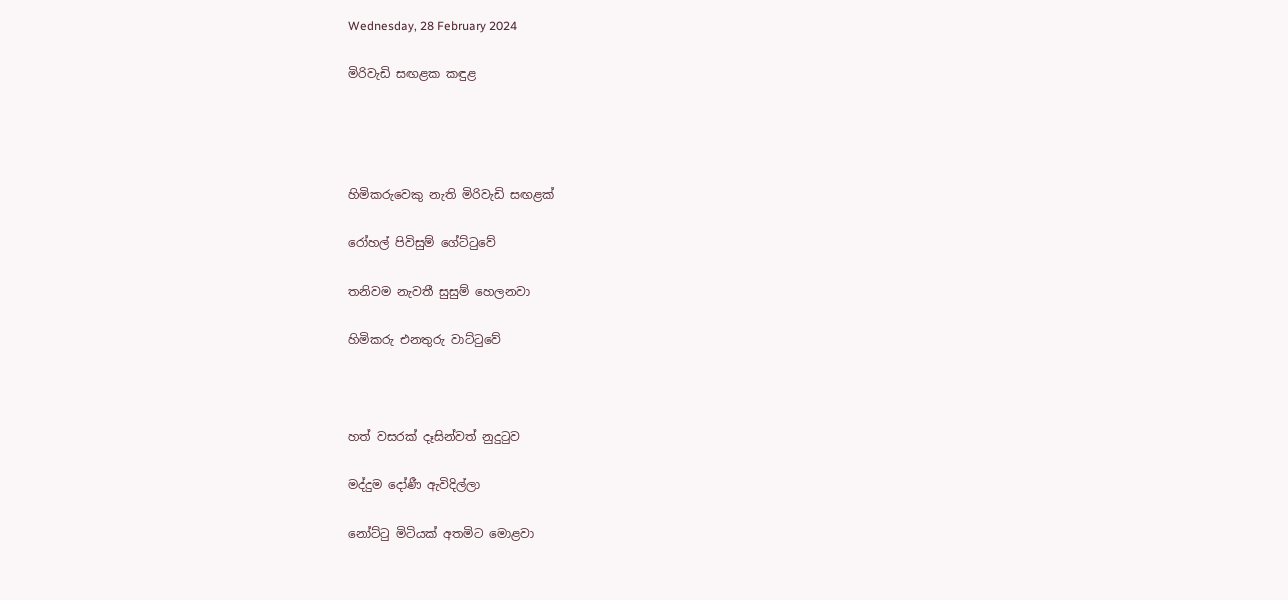Wednesday, 28 February 2024

මිරිවැඩි සඟළක කඳුළ




හිමිකරුවෙකු නැති මිරිවැඩි සඟළක්

රෝහල් පිවිසුම් ගේට්ටුවේ

තනිවම නැවතී සුසුම් හෙලනවා

හිමිකරු එනතුරු වාට්ටුවේ



හත් වසරක් දෑසින්වත් නුදුටුව

මද්දුම දෝණී ඇවිදිල්ලා

නෝට්ටු මිටියක් අතමිට මොළවා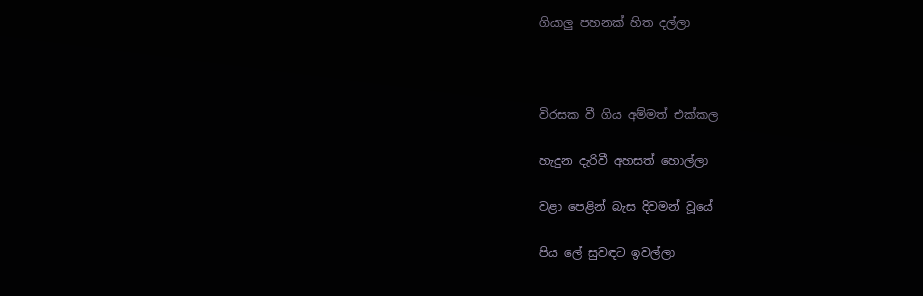ගියාලු පහනක් හිත දල්ලා



විරසක වී ගිය අම්මත් එක්කල

හැදුන දැරිවී අහසත් හොල්ලා

වළා පෙළින් බැස දිවමන් වූයේ

පිය ලේ සුවඳට ඉවල්ලා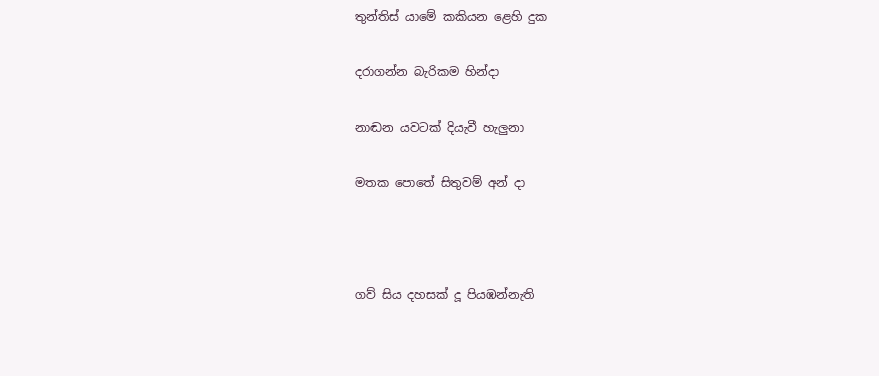තුන්තිස් යාමේ කකියන ළෙහි දුක

දරාගන්න බැරිකම හින්දා

නාඬන යවටක් දියැවී හැලුනා

මතක පොතේ සිතුවම් අන් දා



ගව් සිය දහසක් දූ පියඹන්නැති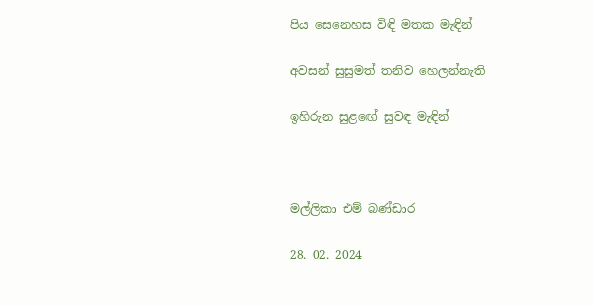පිය සෙනෙහස විඳි මතක මැඳින්

අවසන් සුසුමත් තනිව හෙලන්නැති

ඉහිරුන සුළඟේ සුවඳ මැඳින්



මල්ලිකා එම් බණ්ඩාර

28. 02. 2024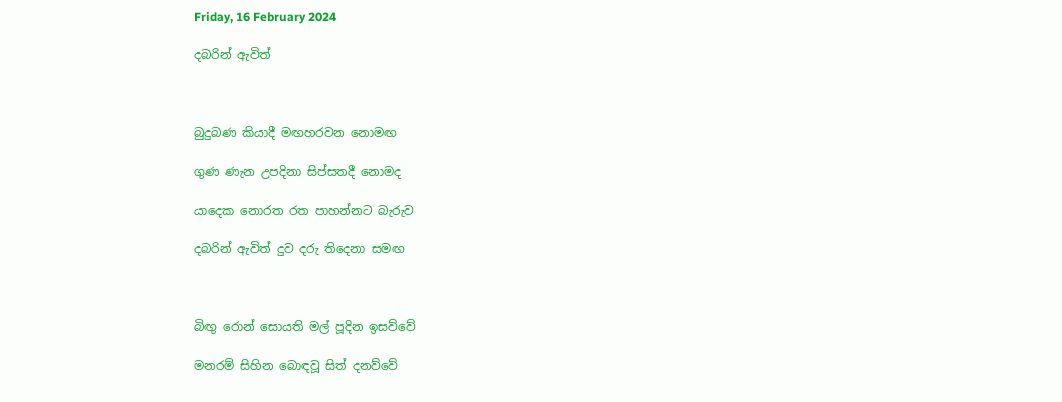Friday, 16 February 2024

දබරින් ඇවිත්



බුදුබණ කියාදී මඟහරවන නොමඟ

ගුණ ණැන උපදිනා සිප්සතදී නොමද

යාදෙක නොරත රත පාහන්නට බැරුව

දබරින් ඇවිත් දුව දරු තිදෙනා සමඟ



බිඟු රොන් සොයති මල් පූදින ඉසව්වේ

මනරම් සිහින බොඳවූ සිත් දනව්වේ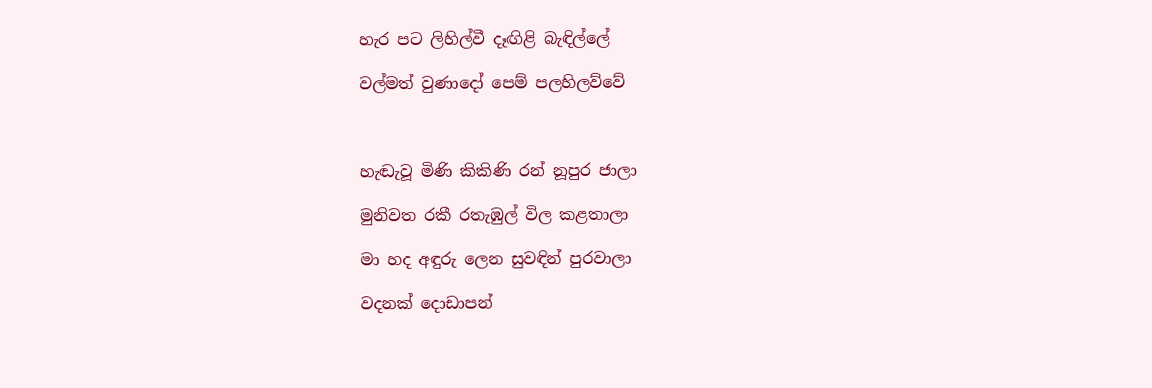හැර පට ලිහිල්වී දෑඟිළි බැඳිල්ලේ

වල්මත් වුණාදෝ පෙම් පලහිලව්වේ



හැඬැවූ මිණි කිකිණි රන් නූපුර ජාලා

මුනිවත රකී රතැඹුල් විල කළතාලා

මා හද අඳුරු ලෙන සුවඳින් පුරවාලා

වදනක් දොඩාපන්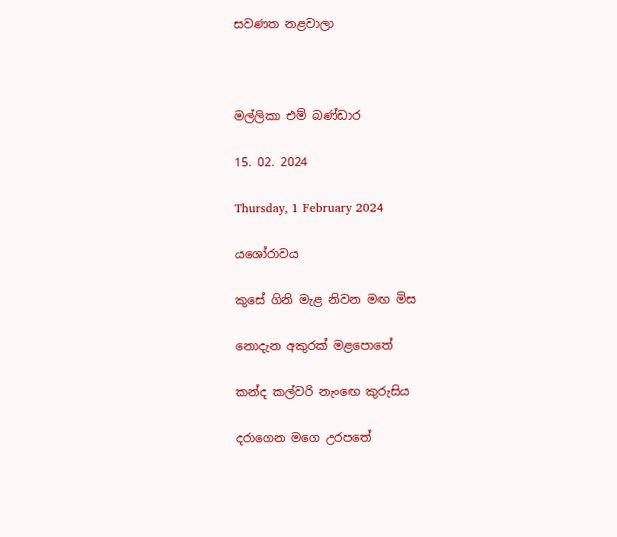සවණත නළවාලා



මල්ලිකා එම් බණ්ඩාර

15. 02. 2024

Thursday, 1 February 2024

යශෝරාවය

කුසේ ගිනි මැළ නිවන මඟ මිස

නොදැන අකුරක් මළපොතේ

කන්ද කල්වරි නැංඟෙ කුරුසිය

දරාගෙන මගෙ උරපතේ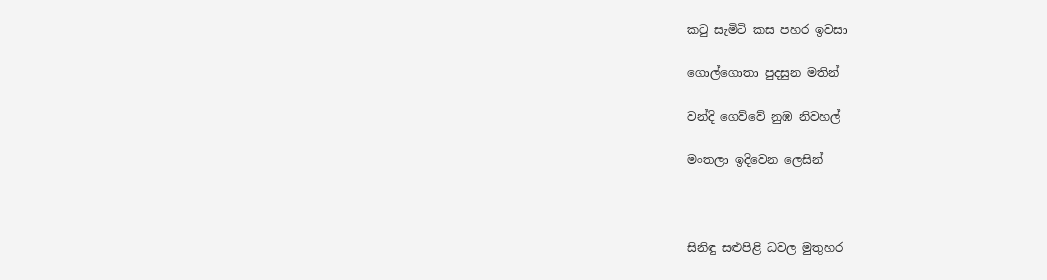කටු සැමිටි කස පහර ඉවසා

ගොල්ගොතා පුදසුන මතින්

වන්දි ගෙව්වේ නුඹ නිවහල්

මංතලා ඉදිවෙන ලෙසින්



සිනිඳු සළුපිළි ධවල මුතුහර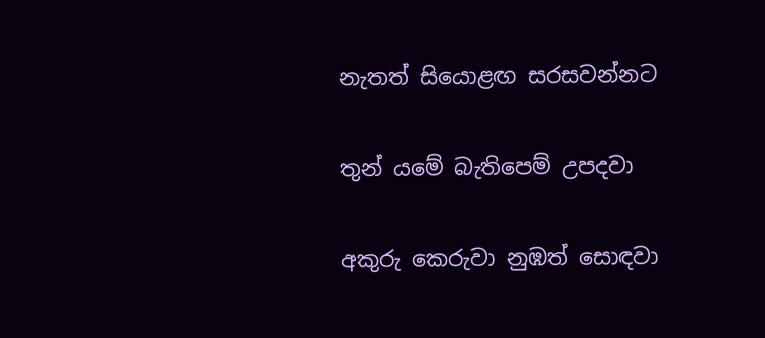නැතත් සියොළඟ සරසවන්නට

තුන්‍ යමේ බැතිපෙම් උපදවා

අකුරු කෙරුවා නුඹත් සොඳවා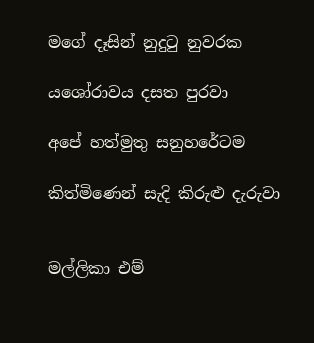මගේ දෑසින් නුදුටු නුවරක

යශෝරාවය දසත පුරවා

අපේ හත්මුතු සනුහරේටම

කිත්මිණෙන් සැදි කිරුළු දැරුවා


මල්ලිකා එම්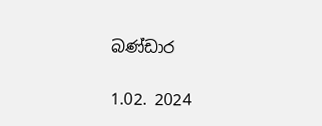බණ්ඩාර

1.02. 2024